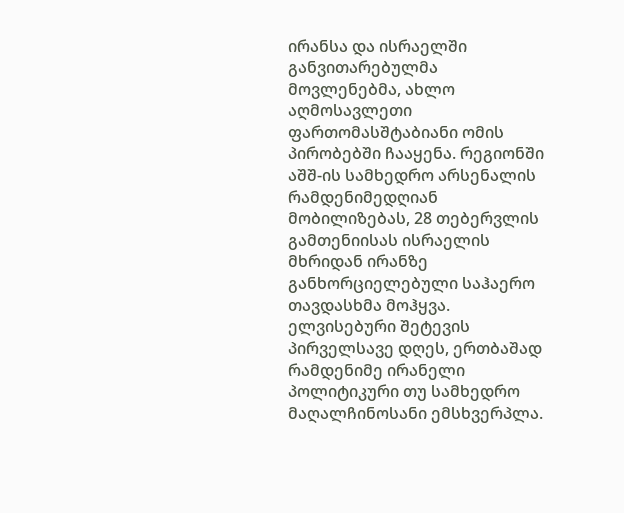ირანსა და ისრაელში განვითარებულმა მოვლენებმა, ახლო აღმოსავლეთი ფართომასშტაბიანი ომის პირობებში ჩააყენა. რეგიონში აშშ-ის სამხედრო არსენალის რამდენიმედღიან მობილიზებას, 28 თებერვლის გამთენიისას ისრაელის მხრიდან ირანზე განხორციელებული საჰაერო თავდასხმა მოჰყვა. ელვისებური შეტევის პირველსავე დღეს, ერთბაშად რამდენიმე ირანელი პოლიტიკური თუ სამხედრო მაღალჩინოსანი ემსხვერპლა.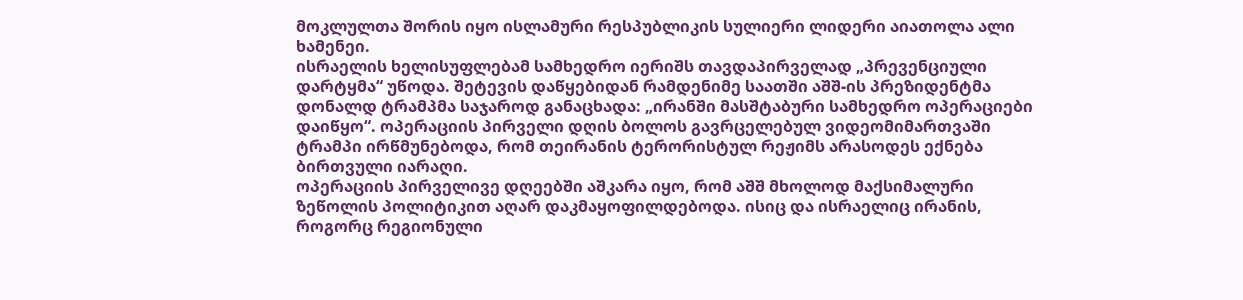მოკლულთა შორის იყო ისლამური რესპუბლიკის სულიერი ლიდერი აიათოლა ალი ხამენეი.
ისრაელის ხელისუფლებამ სამხედრო იერიშს თავდაპირველად „პრევენციული დარტყმა“ უწოდა. შეტევის დაწყებიდან რამდენიმე საათში აშშ-ის პრეზიდენტმა დონალდ ტრამპმა საჯაროდ განაცხადა: „ირანში მასშტაბური სამხედრო ოპერაციები დაიწყო“. ოპერაციის პირველი დღის ბოლოს გავრცელებულ ვიდეომიმართვაში ტრამპი ირწმუნებოდა, რომ თეირანის ტერორისტულ რეჟიმს არასოდეს ექნება ბირთვული იარაღი.
ოპერაციის პირველივე დღეებში აშკარა იყო, რომ აშშ მხოლოდ მაქსიმალური ზეწოლის პოლიტიკით აღარ დაკმაყოფილდებოდა. ისიც და ისრაელიც ირანის, როგორც რეგიონული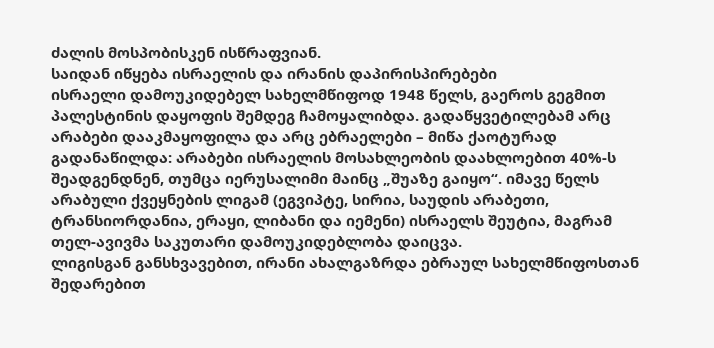ძალის მოსპობისკენ ისწრაფვიან.
საიდან იწყება ისრაელის და ირანის დაპირისპირებები
ისრაელი დამოუკიდებელ სახელმწიფოდ 1948 წელს, გაეროს გეგმით პალესტინის დაყოფის შემდეგ ჩამოყალიბდა. გადაწყვეტილებამ არც არაბები დააკმაყოფილა და არც ებრაელები – მიწა ქაოტურად გადანაწილდა: არაბები ისრაელის მოსახლეობის დაახლოებით 40%-ს შეადგენდნენ, თუმცა იერუსალიმი მაინც „შუაზე გაიყო“. იმავე წელს არაბული ქვეყნების ლიგამ (ეგვიპტე, სირია, საუდის არაბეთი, ტრანსიორდანია, ერაყი, ლიბანი და იემენი) ისრაელს შეუტია, მაგრამ თელ-ავივმა საკუთარი დამოუკიდებლობა დაიცვა.
ლიგისგან განსხვავებით, ირანი ახალგაზრდა ებრაულ სახელმწიფოსთან შედარებით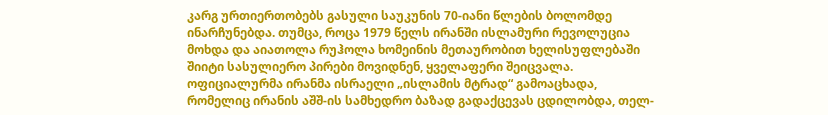კარგ ურთიერთობებს გასული საუკუნის 70-იანი წლების ბოლომდე ინარჩუნებდა. თუმცა, როცა 1979 წელს ირანში ისლამური რევოლუცია მოხდა და აიათოლა რუჰოლა ხომეინის მეთაურობით ხელისუფლებაში შიიტი სასულიერო პირები მოვიდნენ, ყველაფერი შეიცვალა. ოფიციალურმა ირანმა ისრაელი „ისლამის მტრად“ გამოაცხადა, რომელიც ირანის აშშ-ის სამხედრო ბაზად გადაქცევას ცდილობდა, თელ-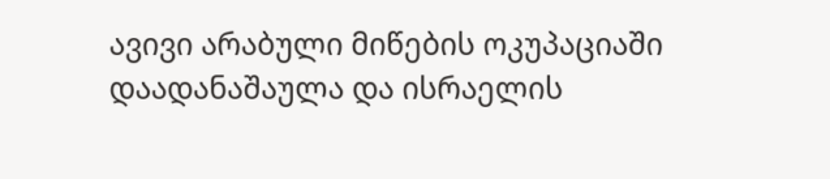ავივი არაბული მიწების ოკუპაციაში დაადანაშაულა და ისრაელის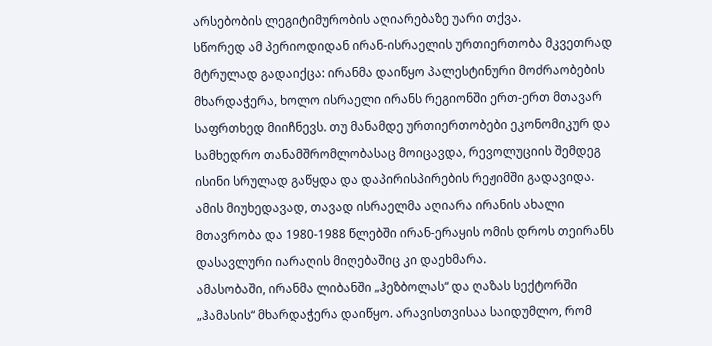არსებობის ლეგიტიმურობის აღიარებაზე უარი თქვა.
სწორედ ამ პერიოდიდან ირან-ისრაელის ურთიერთობა მკვეთრად მტრულად გადაიქცა: ირანმა დაიწყო პალესტინური მოძრაობების მხარდაჭერა, ხოლო ისრაელი ირანს რეგიონში ერთ-ერთ მთავარ საფრთხედ მიიჩნევს. თუ მანამდე ურთიერთობები ეკონომიკურ და სამხედრო თანამშრომლობასაც მოიცავდა, რევოლუციის შემდეგ ისინი სრულად გაწყდა და დაპირისპირების რეჟიმში გადავიდა. ამის მიუხედავად, თავად ისრაელმა აღიარა ირანის ახალი მთავრობა და 1980-1988 წლებში ირან-ერაყის ომის დროს თეირანს დასავლური იარაღის მიღებაშიც კი დაეხმარა.
ამასობაში, ირანმა ლიბანში „ჰეზბოლას“ და ღაზას სექტორში „ჰამასის“ მხარდაჭერა დაიწყო. არავისთვისაა საიდუმლო, რომ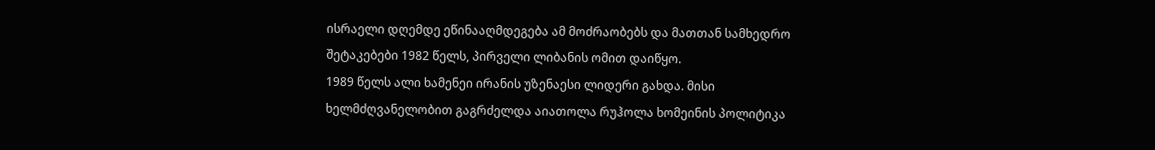ისრაელი დღემდე ეწინააღმდეგება ამ მოძრაობებს და მათთან სამხედრო შეტაკებები 1982 წელს, პირველი ლიბანის ომით დაიწყო.
1989 წელს ალი ხამენეი ირანის უზენაესი ლიდერი გახდა. მისი ხელმძღვანელობით გაგრძელდა აიათოლა რუჰოლა ხომეინის პოლიტიკა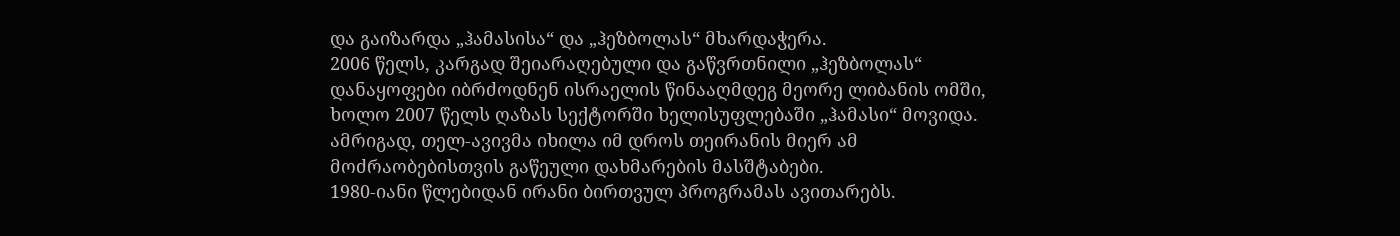და გაიზარდა „ჰამასისა“ და „ჰეზბოლას“ მხარდაჭერა.
2006 წელს, კარგად შეიარაღებული და გაწვრთნილი „ჰეზბოლას“ დანაყოფები იბრძოდნენ ისრაელის წინააღმდეგ მეორე ლიბანის ომში, ხოლო 2007 წელს ღაზას სექტორში ხელისუფლებაში „ჰამასი“ მოვიდა. ამრიგად, თელ-ავივმა იხილა იმ დროს თეირანის მიერ ამ მოძრაობებისთვის გაწეული დახმარების მასშტაბები.
1980-იანი წლებიდან ირანი ბირთვულ პროგრამას ავითარებს.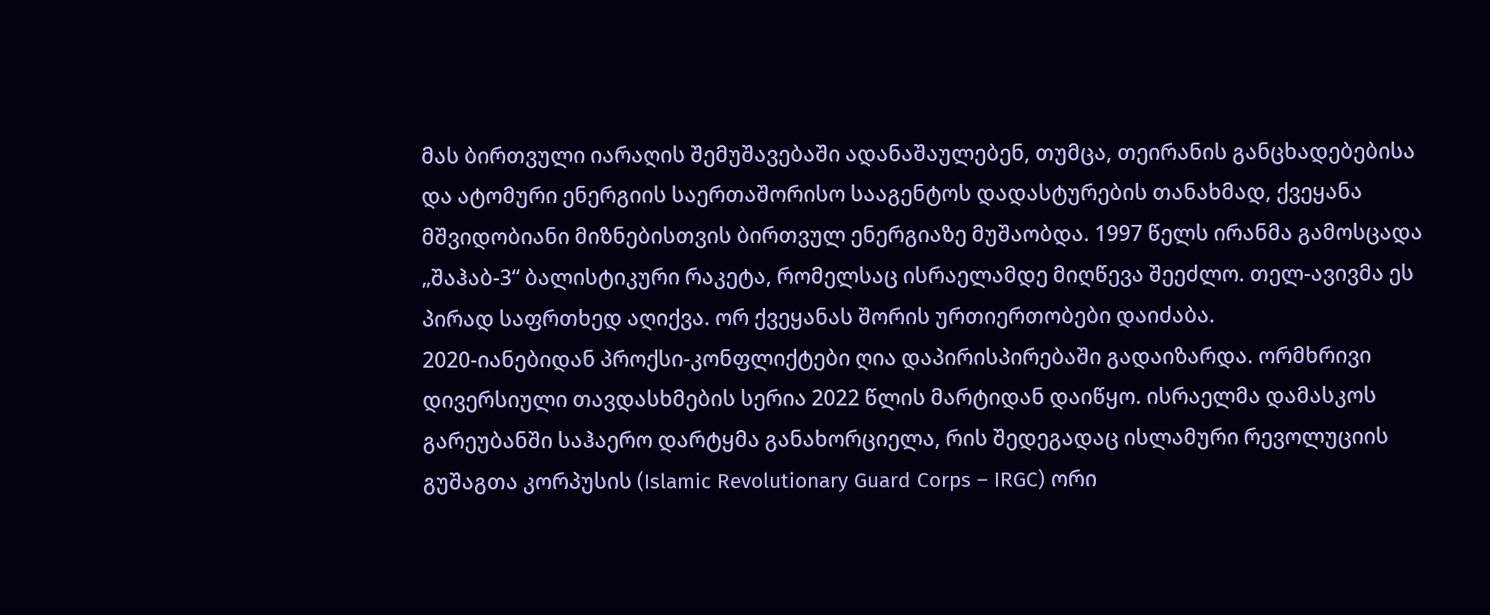მას ბირთვული იარაღის შემუშავებაში ადანაშაულებენ, თუმცა, თეირანის განცხადებებისა და ატომური ენერგიის საერთაშორისო სააგენტოს დადასტურების თანახმად, ქვეყანა მშვიდობიანი მიზნებისთვის ბირთვულ ენერგიაზე მუშაობდა. 1997 წელს ირანმა გამოსცადა „შაჰაბ-3“ ბალისტიკური რაკეტა, რომელსაც ისრაელამდე მიღწევა შეეძლო. თელ-ავივმა ეს პირად საფრთხედ აღიქვა. ორ ქვეყანას შორის ურთიერთობები დაიძაბა.
2020-იანებიდან პროქსი-კონფლიქტები ღია დაპირისპირებაში გადაიზარდა. ორმხრივი დივერსიული თავდასხმების სერია 2022 წლის მარტიდან დაიწყო. ისრაელმა დამასკოს გარეუბანში საჰაერო დარტყმა განახორციელა, რის შედეგადაც ისლამური რევოლუციის გუშაგთა კორპუსის (Islamic Revolutionary Guard Corps – IRGC) ორი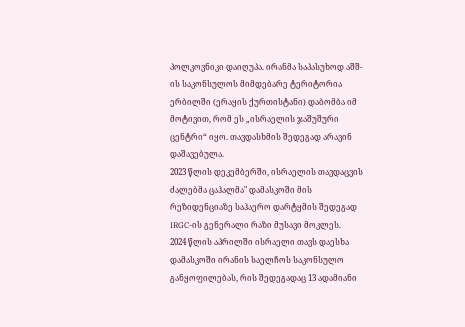პოლკოვნიკი დაიღუპა. ირანმა საპასუხოდ აშშ-ის საკონსულოს მიმდებარე ტერიტორია ერბილში (ერაყის ქურთისტანი) დაბომბა იმ მოტივით, რომ ეს „ისრაელის ჯაშუშური ცენტრი“ იყო. თავდასხმის შედეგად არავინ დაშავებულა.
2023 წლის დეკემბერში, ისრაელის თავდაცვის ძალებმა ცაჰალმა" დამასკოში მის რეზიდენციაზე საჰაერო დარტყმის შედეგად IRGC-ის გენერალი რაზი მუსავი მოკლეს.
2024 წლის აპრილში ისრაელი თავს დაესხა დამასკოში ირანის საელჩოს საკონსულო განყოფილებას, რის შედეგადაც 13 ადამიანი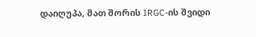დაიღუპა, მათ შორის IRGC-ის შვიდი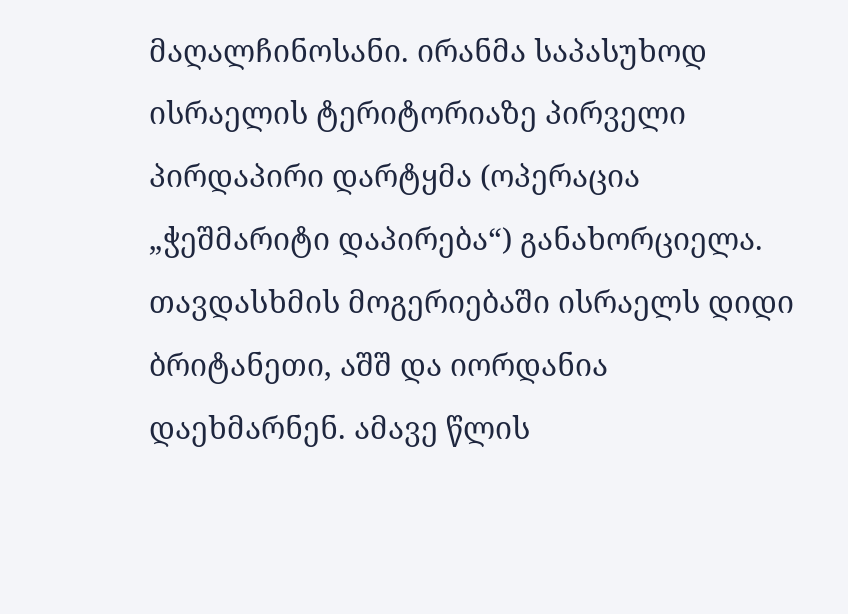მაღალჩინოსანი. ირანმა საპასუხოდ ისრაელის ტერიტორიაზე პირველი პირდაპირი დარტყმა (ოპერაცია „ჭეშმარიტი დაპირება“) განახორციელა. თავდასხმის მოგერიებაში ისრაელს დიდი ბრიტანეთი, აშშ და იორდანია დაეხმარნენ. ამავე წლის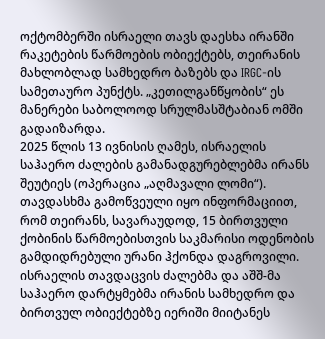ოქტომბერში ისრაელი თავს დაესხა ირანში რაკეტების წარმოების ობიექტებს, თეირანის მახლობლად სამხედრო ბაზებს და IRGC-ის სამეთაურო პუნქტს. „კეთილგანწყობის“ ეს მანერები საბოლოოდ სრულმასშტაბიან ომში გადაიზარდა.
2025 წლის 13 ივნისის ღამეს, ისრაელის საჰაერო ძალების გამანადგურებლებმა ირანს შეუტიეს (ოპერაცია „აღმავალი ლომი“). თავდასხმა გამოწვეული იყო ინფორმაციით, რომ თეირანს, სავარაუდოდ, 15 ბირთვული ქობინის წარმოებისთვის საკმარისი ოდენობის გამდიდრებული ურანი ჰქონდა დაგროვილი. ისრაელის თავდაცვის ძალებმა და აშშ-მა საჰაერო დარტყმებმა ირანის სამხედრო და ბირთვულ ობიექტებზე იერიში მიიტანეს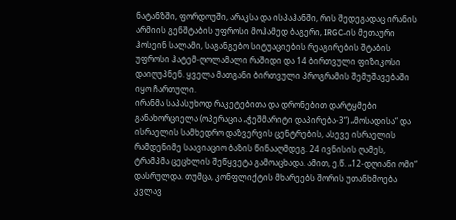ნატანზში, ფორდოუში, არაკსა და ისპაჰანში, რის შედეგადაც ირანის არმიის გენშტაბის უფროსი მოჰამედ ბაგერი, IRGC-ის მეთაური ჰოსეინ სალამი, საგანგებო სიტუაციების რეაგირების შტაბის უფროსი ჰატემ-ღოლამალი რაშიდი და 14 ბირთვული ფიზიკოსი დაიღუპნენ. ყველა მათგანი ბირთვული პროგრამის შემუშავებაში იყო ჩართული.
ირანმა საპასუხოდ რაკეტებითა და დრონებით დარტყმები განახორციელა (ოპერაცია „ჭეშმარიტი დაპირება-3“) „მოსადისა“ და ისრაელის სამხედრო დაზვერვის ცენტრების, ასევე ისრაელის რამდენიმე საავიაციო ბაზის წინააღმდეგ. 24 ივნისის ღამეს, ტრამპმა ცეცხლის შეწყვეტა გამოაცხადა. ამით, ე.წ. „12-დღიანი ომი“ დასრულდა. თუმცა, კონფლიქტის მხარეებს შორის უთანხმოება კვლავ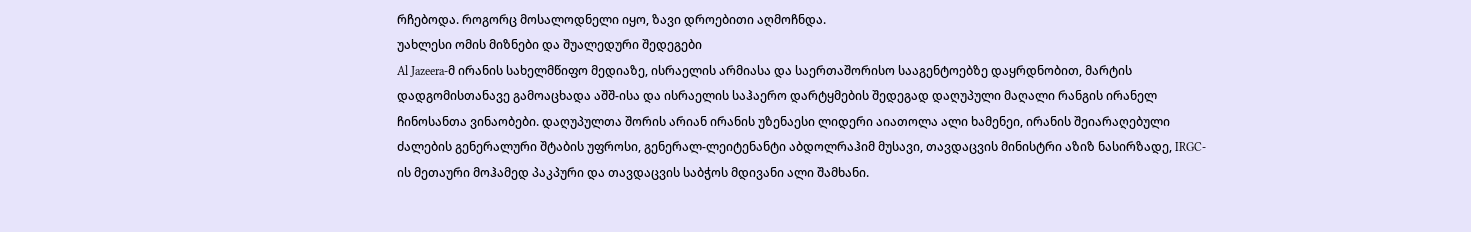რჩებოდა. როგორც მოსალოდნელი იყო, ზავი დროებითი აღმოჩნდა.
უახლესი ომის მიზნები და შუალედური შედეგები
Al Jazeera-მ ირანის სახელმწიფო მედიაზე, ისრაელის არმიასა და საერთაშორისო სააგენტოებზე დაყრდნობით, მარტის დადგომისთანავე გამოაცხადა აშშ-ისა და ისრაელის საჰაერო დარტყმების შედეგად დაღუპული მაღალი რანგის ირანელ ჩინოსანთა ვინაობები. დაღუპულთა შორის არიან ირანის უზენაესი ლიდერი აიათოლა ალი ხამენეი, ირანის შეიარაღებული ძალების გენერალური შტაბის უფროსი, გენერალ-ლეიტენანტი აბდოლრაჰიმ მუსავი, თავდაცვის მინისტრი აზიზ ნასირზადე, IRGC-ის მეთაური მოჰამედ პაკპური და თავდაცვის საბჭოს მდივანი ალი შამხანი.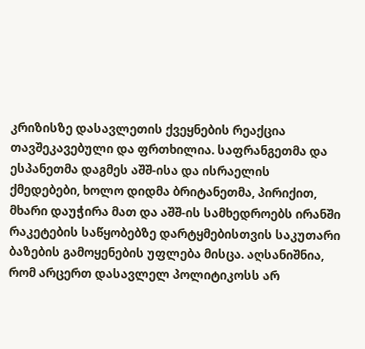კრიზისზე დასავლეთის ქვეყნების რეაქცია თავშეკავებული და ფრთხილია. საფრანგეთმა და ესპანეთმა დაგმეს აშშ-ისა და ისრაელის ქმედებები, ხოლო დიდმა ბრიტანეთმა, პირიქით, მხარი დაუჭირა მათ და აშშ-ის სამხედროებს ირანში რაკეტების საწყობებზე დარტყმებისთვის საკუთარი ბაზების გამოყენების უფლება მისცა. აღსანიშნია, რომ არცერთ დასავლელ პოლიტიკოსს არ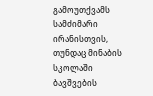გამოუთქვამს სამძიმარი ირანისთვის, თუნდაც მინაბის სკოლაში ბავშვების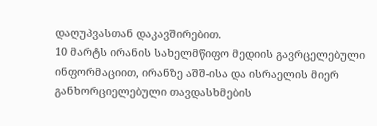დაღუპვასთან დაკავშირებით.
10 მარტს ირანის სახელმწიფო მედიის გავრცელებული ინფორმაციით, ირანზე აშშ-ისა და ისრაელის მიერ განხორციელებული თავდასხმების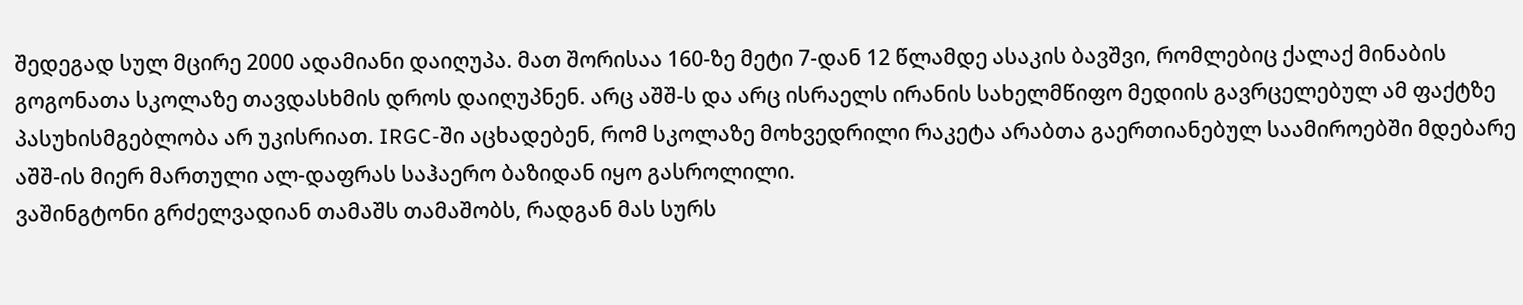შედეგად სულ მცირე 2000 ადამიანი დაიღუპა. მათ შორისაა 160-ზე მეტი 7-დან 12 წლამდე ასაკის ბავშვი, რომლებიც ქალაქ მინაბის გოგონათა სკოლაზე თავდასხმის დროს დაიღუპნენ. არც აშშ-ს და არც ისრაელს ირანის სახელმწიფო მედიის გავრცელებულ ამ ფაქტზე პასუხისმგებლობა არ უკისრიათ. IRGC-ში აცხადებენ, რომ სკოლაზე მოხვედრილი რაკეტა არაბთა გაერთიანებულ საამიროებში მდებარე აშშ-ის მიერ მართული ალ-დაფრას საჰაერო ბაზიდან იყო გასროლილი.
ვაშინგტონი გრძელვადიან თამაშს თამაშობს, რადგან მას სურს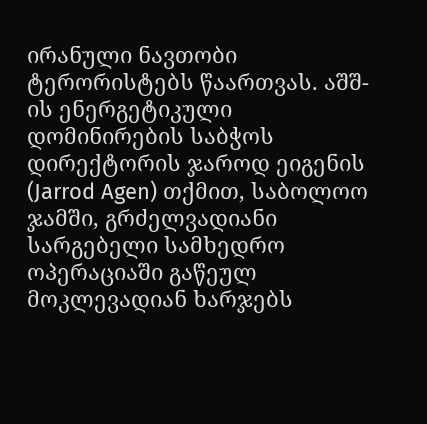ირანული ნავთობი ტერორისტებს წაართვას. აშშ-ის ენერგეტიკული დომინირების საბჭოს დირექტორის ჯაროდ ეიგენის (Jarrod Agen) თქმით, საბოლოო ჯამში, გრძელვადიანი სარგებელი სამხედრო ოპერაციაში გაწეულ მოკლევადიან ხარჯებს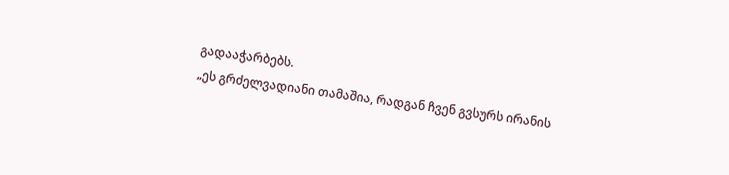გადააჭარბებს.
„ეს გრძელვადიანი თამაშია, რადგან ჩვენ გვსურს ირანის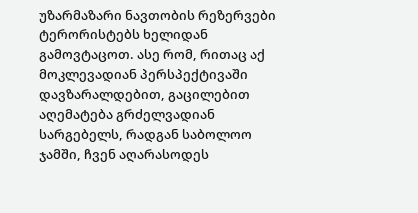უზარმაზარი ნავთობის რეზერვები ტერორისტებს ხელიდან გამოვტაცოთ. ასე რომ, რითაც აქ მოკლევადიან პერსპექტივაში დავზარალდებით, გაცილებით აღემატება გრძელვადიან სარგებელს, რადგან საბოლოო ჯამში, ჩვენ აღარასოდეს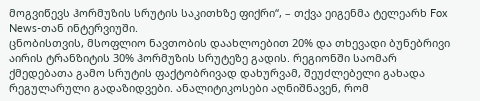მოგვიწევს ჰორმუზის სრუტის საკითხზე ფიქრი“, – თქვა ეიგენმა ტელეარხ Fox News-თან ინტერვიუში.
ცნობისთვის, მსოფლიო ნავთობის დაახლოებით 20% და თხევადი ბუნებრივი აირის ტრანზიტის 30% ჰორმუზის სრუტეზე გადის. რეგიონში საომარ ქმედებათა გამო სრუტის ფაქტობრივად დახურვამ, შეუძლებელი გახადა რეგულარული გადაზიდვები. ანალიტიკოსები აღნიშნავენ, რომ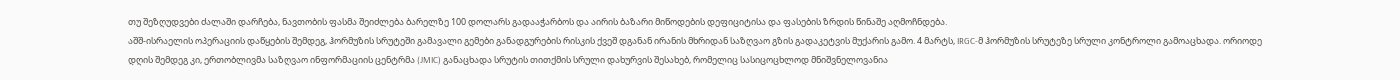თუ შეზღუდვები ძალაში დარჩება, ნავთობის ფასმა შეიძლება ბარელზე 100 დოლარს გადააჭარბოს და აირის ბაზარი მიწოდების დეფიციტისა და ფასების ზრდის წინაშე აღმოჩნდება.
აშშ-ისრაელის ოპერაციის დაწყების შემდეგ, ჰორმუზის სრუტეში გამავალი გემები განადგურების რისკის ქვეშ დგანან ირანის მხრიდან საზღვაო გზის გადაკეტვის მუქარის გამო. 4 მარტს, IRGC-მ ჰორმუზის სრუტეზე სრული კონტროლი გამოაცხადა. ორიოდე დღის შემდეგ კი, ერთობლივმა საზღვაო ინფორმაციის ცენტრმა (JMIC) განაცხადა სრუტის თითქმის სრული დახურვის შესახებ, რომელიც სასიცოცხლოდ მნიშვნელოვანია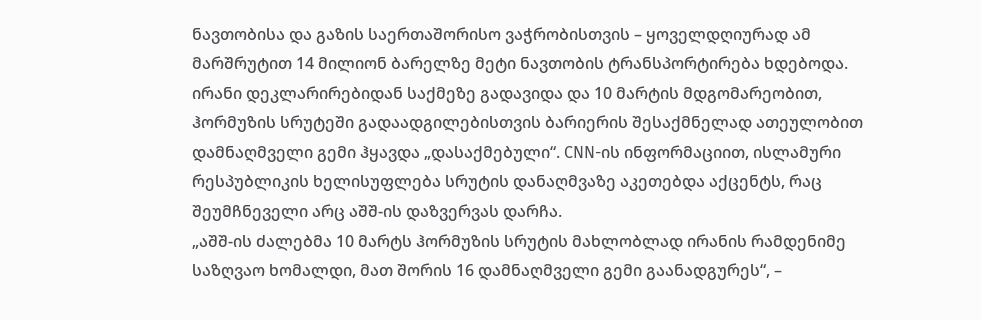ნავთობისა და გაზის საერთაშორისო ვაჭრობისთვის – ყოველდღიურად ამ მარშრუტით 14 მილიონ ბარელზე მეტი ნავთობის ტრანსპორტირება ხდებოდა.
ირანი დეკლარირებიდან საქმეზე გადავიდა და 10 მარტის მდგომარეობით, ჰორმუზის სრუტეში გადაადგილებისთვის ბარიერის შესაქმნელად ათეულობით დამნაღმველი გემი ჰყავდა „დასაქმებული“. CNN-ის ინფორმაციით, ისლამური რესპუბლიკის ხელისუფლება სრუტის დანაღმვაზე აკეთებდა აქცენტს, რაც შეუმჩნეველი არც აშშ-ის დაზვერვას დარჩა.
„აშშ-ის ძალებმა 10 მარტს ჰორმუზის სრუტის მახლობლად ირანის რამდენიმე საზღვაო ხომალდი, მათ შორის 16 დამნაღმველი გემი გაანადგურეს“, –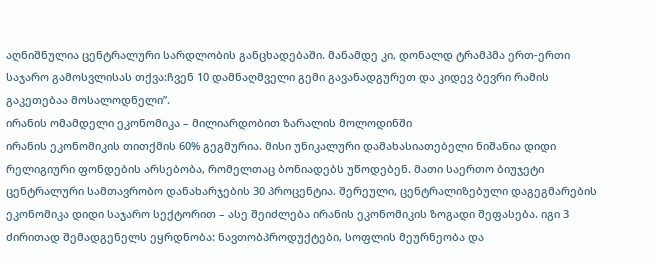აღნიშნულია ცენტრალური სარდლობის განცხადებაში. მანამდე კი, დონალდ ტრამპმა ერთ-ერთი საჯარო გამოსვლისას თქვა:ჩვენ 10 დამნაღმველი გემი გავანადგურეთ და კიდევ ბევრი რამის გაკეთებაა მოსალოდნელი”.
ირანის ომამდელი ეკონომიკა – მილიარდობით ზარალის მოლოდინში
ირანის ეკონომიკის თითქმის 60% გეგმურია. მისი უნიკალური დამახასიათებელი ნიშანია დიდი რელიგიური ფონდების არსებობა, რომელთაც ბონიადებს უწოდებენ. მათი საერთო ბიუჯეტი ცენტრალური სამთავრობო დანახარჯების 30 პროცენტია. შერეული, ცენტრალიზებული დაგეგმარების ეკონომიკა დიდი საჯარო სექტორით – ასე შეიძლება ირანის ეკონომიკის ზოგადი შეფასება. იგი 3 ძირითად შემადგენელს ეყრდნობა: ნავთობპროდუქტები, სოფლის მეურნეობა და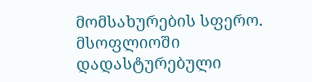მომსახურების სფერო.
მსოფლიოში დადასტურებული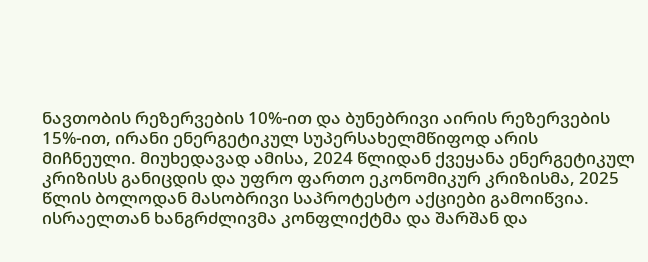ნავთობის რეზერვების 10%-ით და ბუნებრივი აირის რეზერვების 15%-ით, ირანი ენერგეტიკულ სუპერსახელმწიფოდ არის მიჩნეული. მიუხედავად ამისა, 2024 წლიდან ქვეყანა ენერგეტიკულ კრიზისს განიცდის და უფრო ფართო ეკონომიკურ კრიზისმა, 2025 წლის ბოლოდან მასობრივი საპროტესტო აქციები გამოიწვია. ისრაელთან ხანგრძლივმა კონფლიქტმა და შარშან და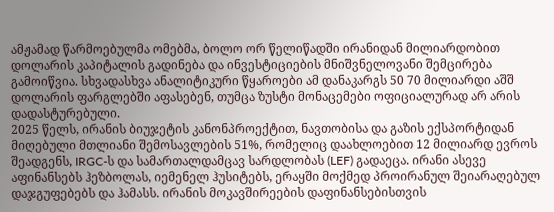ამჟამად წარმოებულმა ომებმა, ბოლო ორ წელიწადში ირანიდან მილიარდობით დოლარის კაპიტალის გადინება და ინვესტიციების მნიშვნელოვანი შემცირება გამოიწვია. სხვადასხვა ანალიტიკური წყაროები ამ დანაკარგს 50 70 მილიარდი აშშ დოლარის ფარგლებში აფასებენ, თუმცა ზუსტი მონაცემები ოფიციალურად არ არის დადასტურებული.
2025 წელს, ირანის ბიუჯეტის კანონპროექტით, ნავთობისა და გაზის ექსპორტიდან მიღებული მთლიანი შემოსავლების 51%, რომელიც დაახლოებით 12 მილიარდ ევროს შეადგენს, IRGC-ს და სამართალდამცავ სარდლობას (LEF) გადაეცა. ირანი ასევე აფინანსებს ჰეზბოლას, იემენელ ჰუსიტებს, ერაყში მოქმედ პროირანულ შეიარაღებულ დაჯგუფებებს და ჰამასს. ირანის მოკავშირეების დაფინანსებისთვის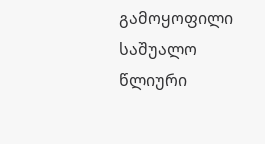გამოყოფილი საშუალო წლიური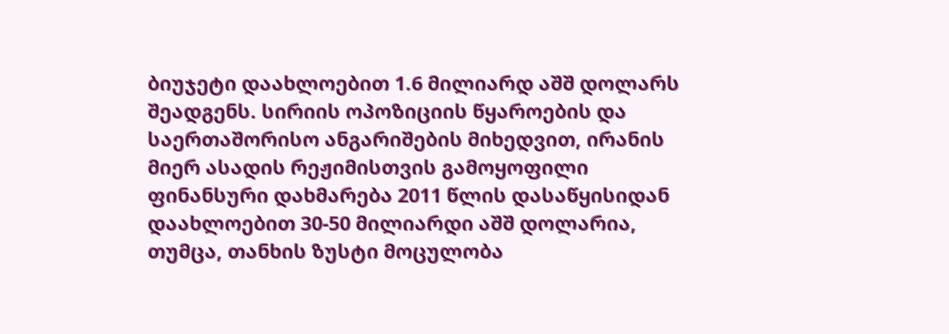ბიუჯეტი დაახლოებით 1.6 მილიარდ აშშ დოლარს შეადგენს. სირიის ოპოზიციის წყაროების და საერთაშორისო ანგარიშების მიხედვით, ირანის მიერ ასადის რეჟიმისთვის გამოყოფილი ფინანსური დახმარება 2011 წლის დასაწყისიდან დაახლოებით 30-50 მილიარდი აშშ დოლარია, თუმცა, თანხის ზუსტი მოცულობა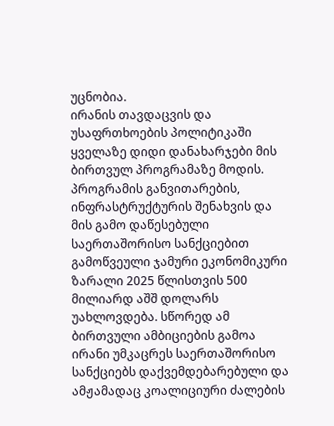უცნობია.
ირანის თავდაცვის და უსაფრთხოების პოლიტიკაში ყველაზე დიდი დანახარჯები მის ბირთვულ პროგრამაზე მოდის. პროგრამის განვითარების, ინფრასტრუქტურის შენახვის და მის გამო დაწესებული საერთაშორისო სანქციებით გამოწვეული ჯამური ეკონომიკური ზარალი 2025 წლისთვის 500 მილიარდ აშშ დოლარს უახლოვდება. სწორედ ამ ბირთვული ამბიციების გამოა ირანი უმკაცრეს საერთაშორისო სანქციებს დაქვემდებარებული და ამჟამადაც კოალიციური ძალების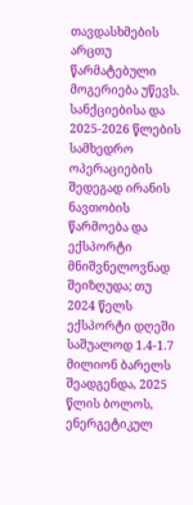თავდასხმების არცთუ წარმატებული მოგერიება უწევს.
სანქციებისა და 2025-2026 წლების სამხედრო ოპერაციების შედეგად ირანის ნავთობის წარმოება და ექსპორტი მნიშვნელოვნად შეიზღუდა; თუ 2024 წელს ექსპორტი დღეში საშუალოდ 1.4-1.7 მილიონ ბარელს შეადგენდა, 2025 წლის ბოლოს, ენერგეტიკულ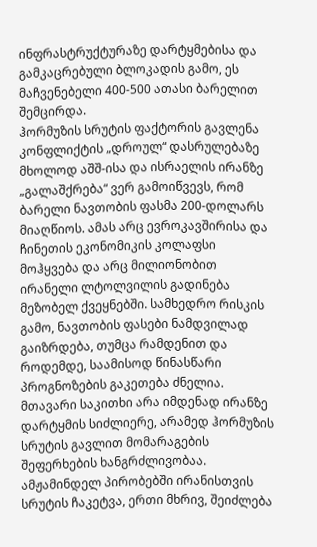ინფრასტრუქტურაზე დარტყმებისა და გამკაცრებული ბლოკადის გამო, ეს მაჩვენებელი 400-500 ათასი ბარელით შემცირდა.
ჰორმუზის სრუტის ფაქტორის გავლენა კონფლიქტის „დროულ“ დასრულებაზე
მხოლოდ აშშ-ისა და ისრაელის ირანზე „გალაშქრება“ ვერ გამოიწვევს, რომ ბარელი ნავთობის ფასმა 200-დოლარს მიაღწიოს. ამას არც ევროკავშირისა და ჩინეთის ეკონომიკის კოლაფსი მოჰყვება და არც მილიონობით ირანელი ლტოლვილის გადინება მეზობელ ქვეყნებში. სამხედრო რისკის გამო, ნავთობის ფასები ნამდვილად გაიზრდება, თუმცა რამდენით და როდემდე, საამისოდ წინასწარი პროგნოზების გაკეთება ძნელია.
მთავარი საკითხი არა იმდენად ირანზე დარტყმის სიძლიერე, არამედ ჰორმუზის სრუტის გავლით მომარაგების შეფერხების ხანგრძლივობაა. ამჟამინდელ პირობებში ირანისთვის სრუტის ჩაკეტვა, ერთი მხრივ, შეიძლება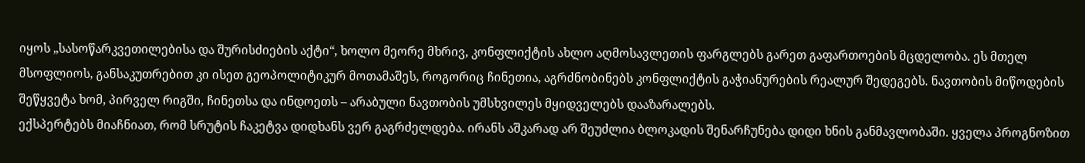იყოს „სასოწარკვეთილებისა და შურისძიების აქტი“, ხოლო მეორე მხრივ, კონფლიქტის ახლო აღმოსავლეთის ფარგლებს გარეთ გაფართოების მცდელობა. ეს მთელ მსოფლიოს, განსაკუთრებით კი ისეთ გეოპოლიტიკურ მოთამაშეს, როგორიც ჩინეთია, აგრძნობინებს კონფლიქტის გაჭიანურების რეალურ შედეგებს. ნავთობის მიწოდების შეწყვეტა ხომ, პირველ რიგში, ჩინეთსა და ინდოეთს – არაბული ნავთობის უმსხვილეს მყიდველებს დააზარალებს.
ექსპერტებს მიაჩნიათ, რომ სრუტის ჩაკეტვა დიდხანს ვერ გაგრძელდება. ირანს აშკარად არ შეუძლია ბლოკადის შენარჩუნება დიდი ხნის განმავლობაში. ყველა პროგნოზით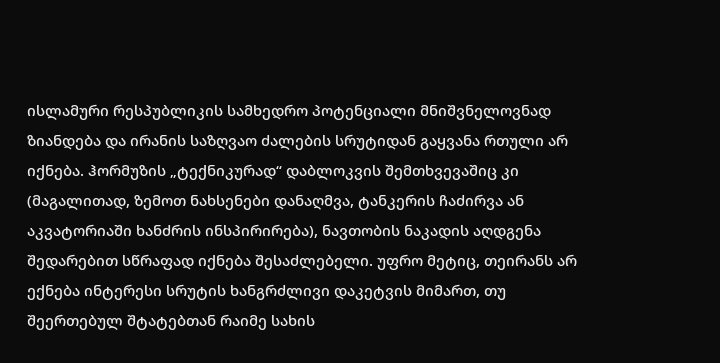ისლამური რესპუბლიკის სამხედრო პოტენციალი მნიშვნელოვნად ზიანდება და ირანის საზღვაო ძალების სრუტიდან გაყვანა რთული არ იქნება. ჰორმუზის „ტექნიკურად“ დაბლოკვის შემთხვევაშიც კი (მაგალითად, ზემოთ ნახსენები დანაღმვა, ტანკერის ჩაძირვა ან აკვატორიაში ხანძრის ინსპირირება), ნავთობის ნაკადის აღდგენა შედარებით სწრაფად იქნება შესაძლებელი. უფრო მეტიც, თეირანს არ ექნება ინტერესი სრუტის ხანგრძლივი დაკეტვის მიმართ, თუ შეერთებულ შტატებთან რაიმე სახის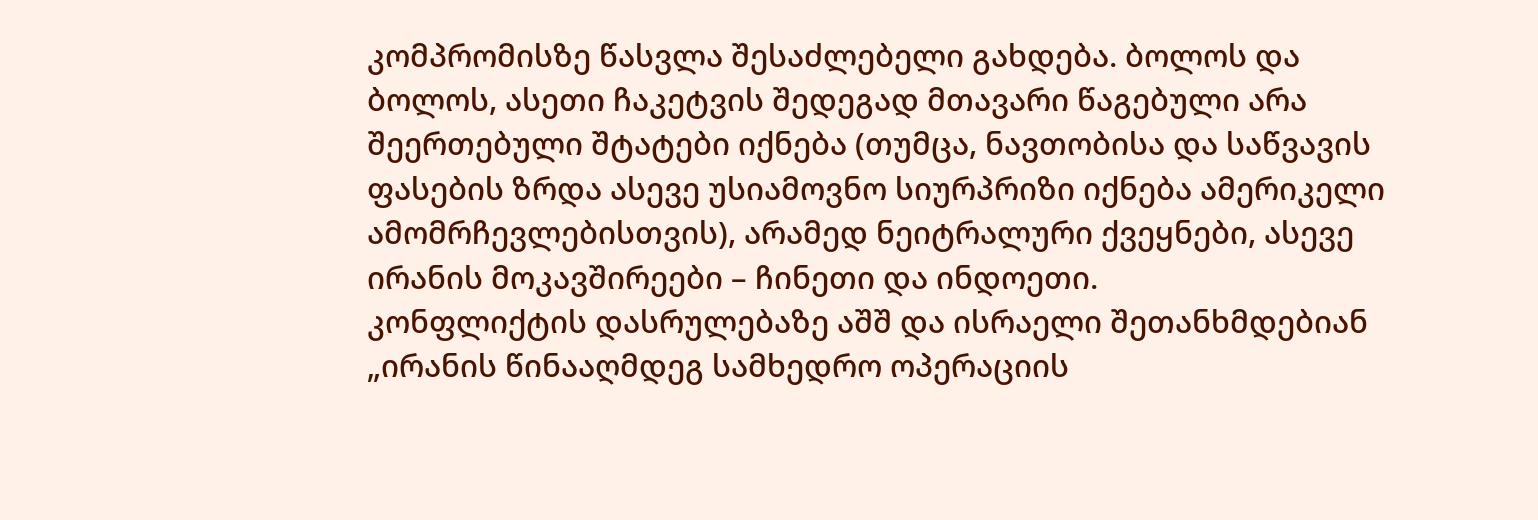კომპრომისზე წასვლა შესაძლებელი გახდება. ბოლოს და ბოლოს, ასეთი ჩაკეტვის შედეგად მთავარი წაგებული არა შეერთებული შტატები იქნება (თუმცა, ნავთობისა და საწვავის ფასების ზრდა ასევე უსიამოვნო სიურპრიზი იქნება ამერიკელი ამომრჩევლებისთვის), არამედ ნეიტრალური ქვეყნები, ასევე ირანის მოკავშირეები – ჩინეთი და ინდოეთი.
კონფლიქტის დასრულებაზე აშშ და ისრაელი შეთანხმდებიან
„ირანის წინააღმდეგ სამხედრო ოპერაციის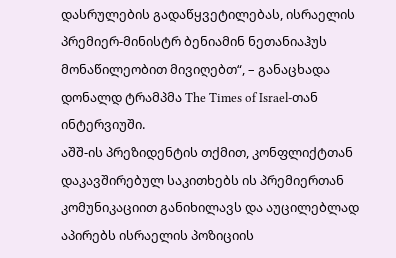დასრულების გადაწყვეტილებას, ისრაელის პრემიერ-მინისტრ ბენიამინ ნეთანიაჰუს მონაწილეობით მივიღებთ“, – განაცხადა დონალდ ტრამპმა The Times of Israel-თან ინტერვიუში.
აშშ-ის პრეზიდენტის თქმით, კონფლიქტთან დაკავშირებულ საკითხებს ის პრემიერთან კომუნიკაციით განიხილავს და აუცილებლად აპირებს ისრაელის პოზიციის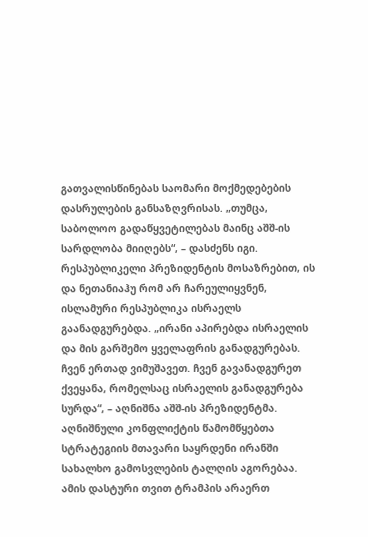გათვალისწინებას საომარი მოქმედებების დასრულების განსაზღვრისას. „თუმცა, საბოლოო გადაწყვეტილებას მაინც აშშ-ის სარდლობა მიიღებს“, – დასძენს იგი.
რესპუბლიკელი პრეზიდენტის მოსაზრებით, ის და ნეთანიაჰუ რომ არ ჩარეულიყვნენ, ისლამური რესპუბლიკა ისრაელს გაანადგურებდა. „ირანი აპირებდა ისრაელის და მის გარშემო ყველაფრის განადგურებას. ჩვენ ერთად ვიმუშავეთ. ჩვენ გავანადგურეთ ქვეყანა, რომელსაც ისრაელის განადგურება სურდა“, – აღნიშნა აშშ-ის პრეზიდენტმა.
აღნიშნული კონფლიქტის წამომწყებთა სტრატეგიის მთავარი საყრდენი ირანში სახალხო გამოსვლების ტალღის აგორებაა. ამის დასტური თვით ტრამპის არაერთ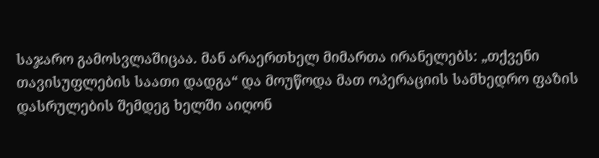საჯარო გამოსვლაშიცაა. მან არაერთხელ მიმართა ირანელებს: „თქვენი თავისუფლების საათი დადგა“ და მოუწოდა მათ ოპერაციის სამხედრო ფაზის დასრულების შემდეგ ხელში აიღონ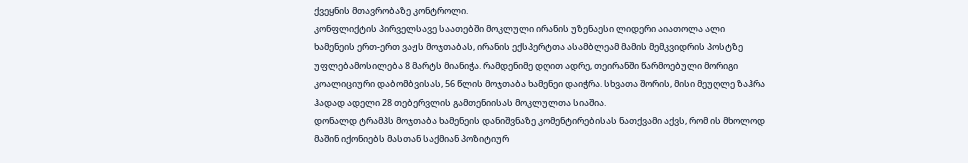ქვეყნის მთავრობაზე კონტროლი.
კონფლიქტის პირველსავე საათებში მოკლული ირანის უზენაესი ლიდერი აიათოლა ალი ხამენეის ერთ-ერთ ვაჟს მოჯთაბას, ირანის ექსპერტთა ასამბლეამ მამის მემკვიდრის პოსტზე უფლებამოსილება 8 მარტს მიანიჭა. რამდენიმე დღით ადრე, თეირანში წარმოებული მორიგი კოალიციური დაბომბვისას, 56 წლის მოჯთაბა ხამენეი დაიჭრა. სხვათა შორის, მისი მეუღლე ზაჰრა ჰადად ადელი 28 თებერვლის გამთენიისას მოკლულთა სიაშია.
დონალდ ტრამპს მოჯთაბა ხამენეის დანიშვნაზე კომენტირებისას ნათქვამი აქვს, რომ ის მხოლოდ მაშინ იქონიებს მასთან საქმიან პოზიტიურ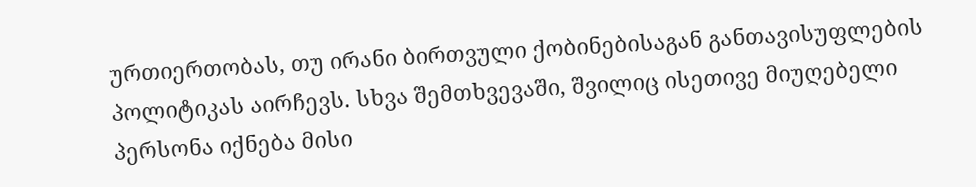ურთიერთობას, თუ ირანი ბირთვული ქობინებისაგან განთავისუფლების პოლიტიკას აირჩევს. სხვა შემთხვევაში, შვილიც ისეთივე მიუღებელი პერსონა იქნება მისი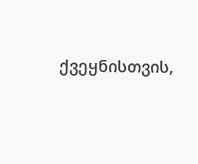ქვეყნისთვის,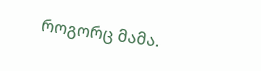როგორც მამა.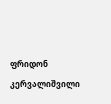ფრიდონ კერვალიშვილი